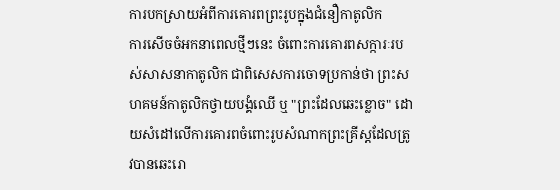ការបកស្រាយអំពីការគោរពព្រះរូបក្នុងជំនឿកាតូលិក
ការសើចចំអកនាពេលថ្មីៗនេះ ចំពោះការគោរពសក្ការៈរបស់សាសនាកាតូលិក ជាពិសេសការចោទប្រកាន់ថា ព្រះសហគមន៍កាតូលិកថ្វាយបង្គំឈើ ឬ "ព្រះដែលឆេះខ្លោច" ដោយសំដៅលើការគោរពចំពោះរូបសំណាកព្រះគ្រីស្តដែលត្រូវបានឆេះរោ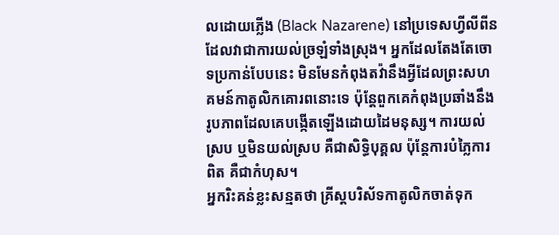លដោយភ្លើង (Black Nazarene) នៅប្រទេសហ្វីលីពីន ដែលវាជាការយល់ច្រឡំទាំងស្រុង។ អ្នកដែលតែងតែចោទប្រកាន់បែបនេះ មិនមែនកំពុងតវ៉ានឹងអ្វីដែលព្រះសហគមន៍កាតូលិកគោរពនោះទេ ប៉ុន្តែពួកគេកំពុងប្រឆាំងនឹងរូបភាពដែលគេបង្កើតឡើងដោយដៃមនុស្ស។ ការយល់ស្រប ឬមិនយល់ស្រប គឺជាសិទ្ធិបុគ្គល ប៉ុន្តែការបំភ្លៃការពិត គឺជាកំហុស។
អ្នករិះគន់ខ្លះសន្មតថា គ្រីស្តបរិស័ទកាតូលិកចាត់ទុក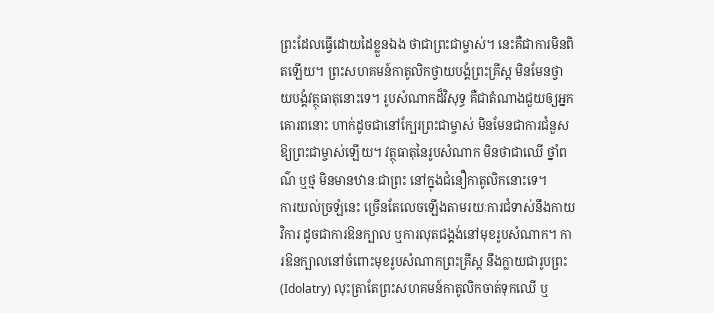ព្រះដែលធ្វើដោយដៃខ្លួនឯង ថាជាព្រះជាម្ចាស់។ នេះគឺជាការមិនពិតឡើយ។ ព្រះសហគមន៍កាតូលិកថ្វាយបង្គំព្រះគ្រីស្ត មិនមែនថ្វាយបង្គំវត្ថុធាតុនោះទេ។ រូបសំណាកដ៏វិសុទ្ធ គឺជាតំណាងជួយឲ្យអ្នកគោរពនោះ ហាក់ដូចជានៅក្បែរព្រះជាម្ចាស់ មិនមែនជាការជំនួសឱ្យព្រះជាម្ចាស់ឡើយ។ វត្ថុធាតុនៃរូបសំណាក មិនថាជាឈើ ថ្នាំពណ៌ ឬថ្ម មិនមានឋានៈជាព្រះ នៅក្នុងជំនឿកាតូលិកនោះទេ។
ការយល់ច្រឡំនេះ ច្រើនតែលេចឡើងតាមរយៈការជំទាស់នឹងកាយវិការ ដូចជាការឱនក្បាល ឬការលុតជង្គង់នៅមុខរូបសំណាក។ ការឱនក្បាលនៅចំពោះមុខរូបសំណាកព្រះគ្រីស្ត នឹងក្លាយជារូបព្រះ (Idolatry) លុះត្រាតែព្រះសហគមន៍កាតូលិកចាត់ទុកឈើ ឬ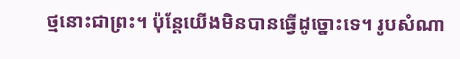ថ្មនោះជាព្រះ។ ប៉ុន្តែយើងមិនបានធ្វើដូច្នោះទេ។ រូបសំណា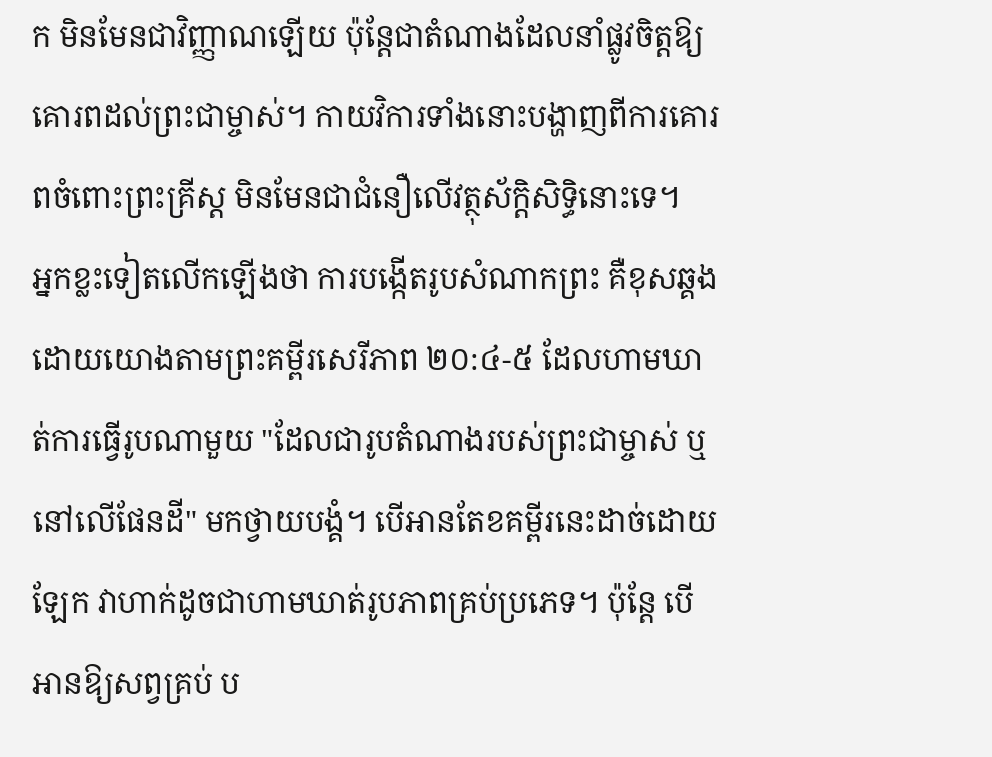ក មិនមែនជាវិញ្ញាណឡើយ ប៉ុន្តែជាតំណាងដែលនាំផ្លូវចិត្តឱ្យគោរពដល់ព្រះជាម្ចាស់។ កាយវិការទាំងនោះបង្ហាញពីការគោរពចំពោះព្រះគ្រីស្ត មិនមែនជាជំនឿលើវត្ថុស័ក្តិសិទ្ធិនោះទេ។
អ្នកខ្លះទៀតលើកឡើងថា ការបង្កើតរូបសំណាកព្រះ គឺខុសឆ្គង ដោយយោងតាមព្រះគម្ពីរសេរីភាព ២០:៤-៥ ដែលហាមឃាត់ការធ្វើរូបណាមួយ "ដែលជារូបតំណាងរបស់ព្រះជាម្ចាស់ ឬ នៅលើផែនដី" មកថ្វាយបង្គំ។ បើអានតែខគម្ពីរនេះដាច់ដោយឡែក វាហាក់ដូចជាហាមឃាត់រូបភាពគ្រប់ប្រភេទ។ ប៉ុន្តែ បើអានឱ្យសព្វគ្រប់ ប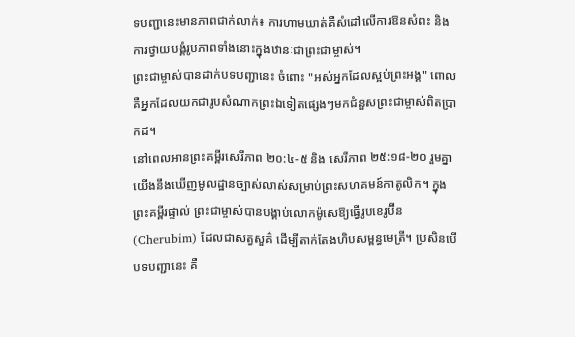ទបញ្ជានេះមានភាពជាក់លាក់៖ ការហាមឃាត់គឺសំដៅលើការឱនសំពះ និងការថ្វាយបង្គំរូបភាពទាំងនោះក្នុងឋានៈជាព្រះជាម្ចាស់។
ព្រះជាម្ចាស់បានដាក់បទបញ្ជានេះ ចំពោះ "អស់អ្នកដែលស្អប់ព្រះអង្គ" ពោលគឺអ្នកដែលយកជារូបសំណាកព្រះឯទៀតផ្សេងៗមកជំនួសព្រះជាម្ចាស់ពិតប្រាកដ។
នៅពេលអានព្រះគម្ពីរសេរីភាព ២០:៤-៥ និង សេរីភាព ២៥:១៨-២០ រួមគ្នា យើងនឹងឃើញមូលដ្ឋានច្បាស់លាស់សម្រាប់ព្រះសហគមន៍កាតូលិក។ ក្នុងព្រះគម្ពីរផ្ទាល់ ព្រះជាម្ចាស់បានបង្គាប់លោកម៉ូសេឱ្យធ្វើរូបខេរូប៊ីន (Cherubim) ដែលជាសត្វសួគ៌ ដើម្បីតាក់តែងហិបសម្ពន្ធមេត្រី។ ប្រសិនបើបទបញ្ជានេះ គឺ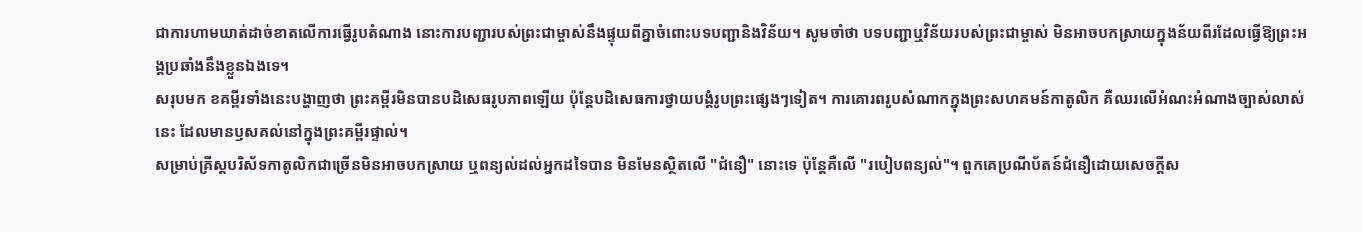ជាការហាមឃាត់ដាច់ខាតលើការធ្វើរូបតំណាង នោះការបញ្ជារបស់ព្រះជាម្ចាស់នឹងផ្ទុយពីគ្នាចំពោះបទបញ្ជានិងវិន័យ។ សូមចាំថា បទបញ្ជាឬវិន័យរបស់ព្រះជាម្ចាស់ មិនអាចបកស្រាយក្នុងន័យពីរដែលធ្វើឱ្យព្រះអង្គប្រឆាំងនឹងខ្លួនឯងទេ។
សរុបមក ខគម្ពីរទាំងនេះបង្ហាញថា ព្រះគម្ពីរមិនបានបដិសេធរូបភាពឡើយ ប៉ុន្តែបដិសេធការថ្វាយបង្គំរូបព្រះផ្សេងៗទៀត។ ការគោរពរូបសំណាកក្នុងព្រះសហគមន៍កាតូលិក គឺឈរលើអំណះអំណាងច្បាស់លាស់នេះ ដែលមានឫសគល់នៅក្នុងព្រះគម្ពីរផ្ទាល់។
សម្រាប់គ្រីស្តបរិស័ទកាតូលិកជាច្រើនមិនអាចបកស្រាយ ឬពន្យល់ដល់អ្នកដទៃបាន មិនមែនស្ថិតលើ "ជំនឿ" នោះទេ ប៉ុន្តែគឺលើ "របៀបពន្យល់"។ ពួកគេប្រណីប័តន៍ជំនឿដោយសេចក្តីស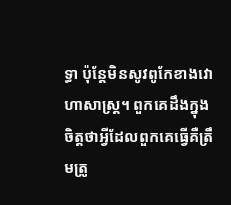ទ្ធា ប៉ុន្តែមិនសូវពូកែខាងវោហាសាស្ត្រ។ ពួកគេដឹងក្នុងចិត្តថាអ្វីដែលពួកគេធ្វើគឺត្រឹមត្រូ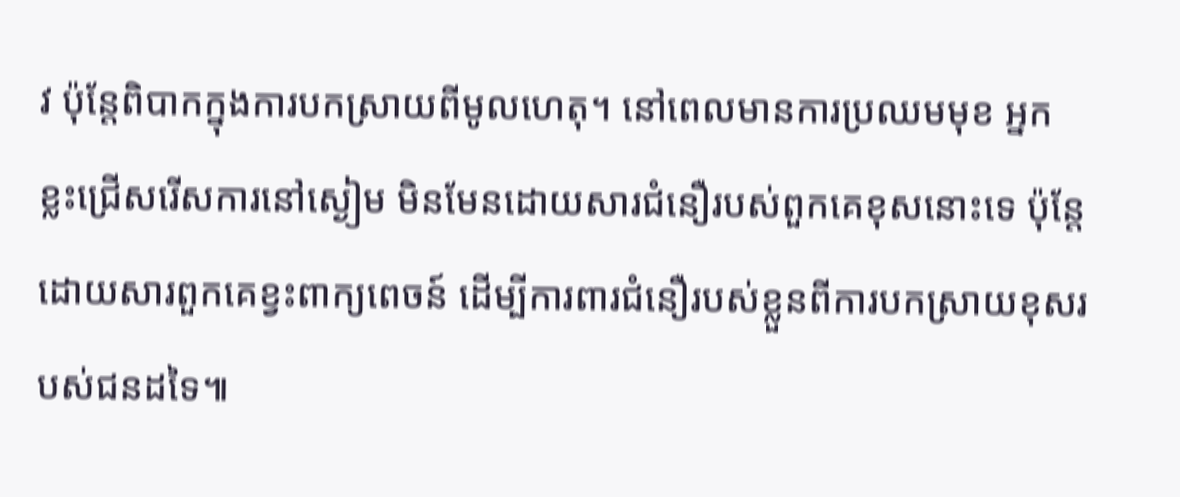វ ប៉ុន្តែពិបាកក្នុងការបកស្រាយពីមូលហេតុ។ នៅពេលមានការប្រឈមមុខ អ្នកខ្លះជ្រើសរើសការនៅស្ងៀម មិនមែនដោយសារជំនឿរបស់ពួកគេខុសនោះទេ ប៉ុន្តែដោយសារពួកគេខ្វះពាក្យពេចន៍ ដើម្បីការពារជំនឿរបស់ខ្លួនពីការបកស្រាយខុសរបស់ជនដទៃ៕